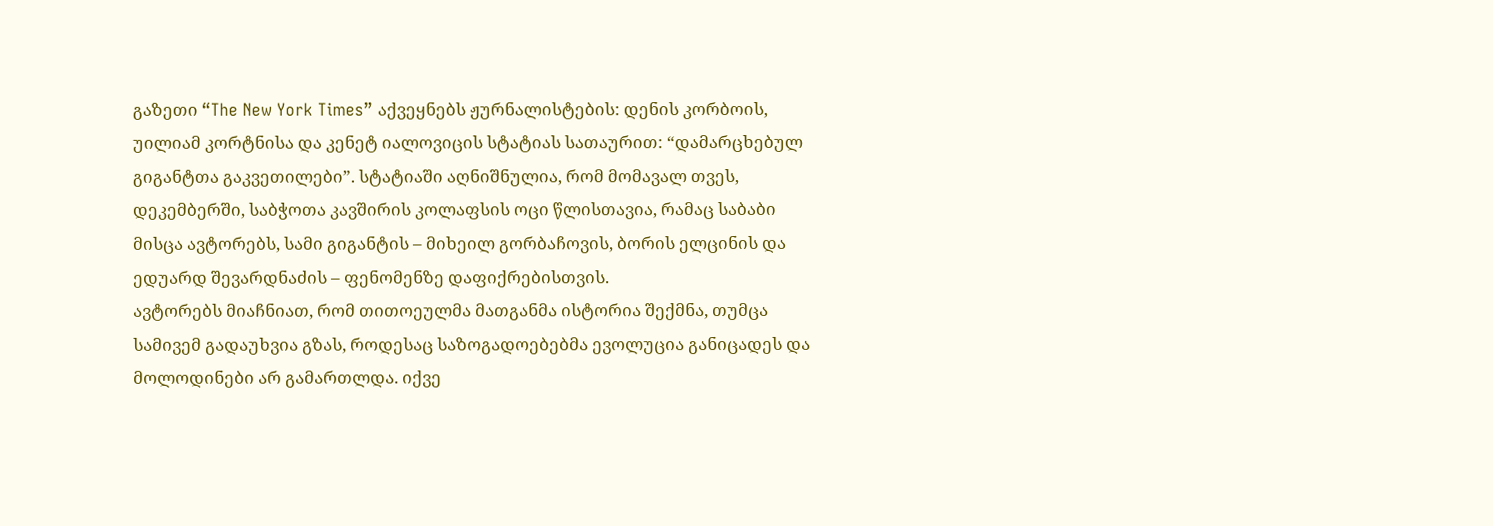გაზეთი “The New York Times” აქვეყნებს ჟურნალისტების: დენის კორბოის, უილიამ კორტნისა და კენეტ იალოვიცის სტატიას სათაურით: “დამარცხებულ გიგანტთა გაკვეთილები”. სტატიაში აღნიშნულია, რომ მომავალ თვეს, დეკემბერში, საბჭოთა კავშირის კოლაფსის ოცი წლისთავია, რამაც საბაბი მისცა ავტორებს, სამი გიგანტის – მიხეილ გორბაჩოვის, ბორის ელცინის და ედუარდ შევარდნაძის – ფენომენზე დაფიქრებისთვის.
ავტორებს მიაჩნიათ, რომ თითოეულმა მათგანმა ისტორია შექმნა, თუმცა სამივემ გადაუხვია გზას, როდესაც საზოგადოებებმა ევოლუცია განიცადეს და მოლოდინები არ გამართლდა. იქვე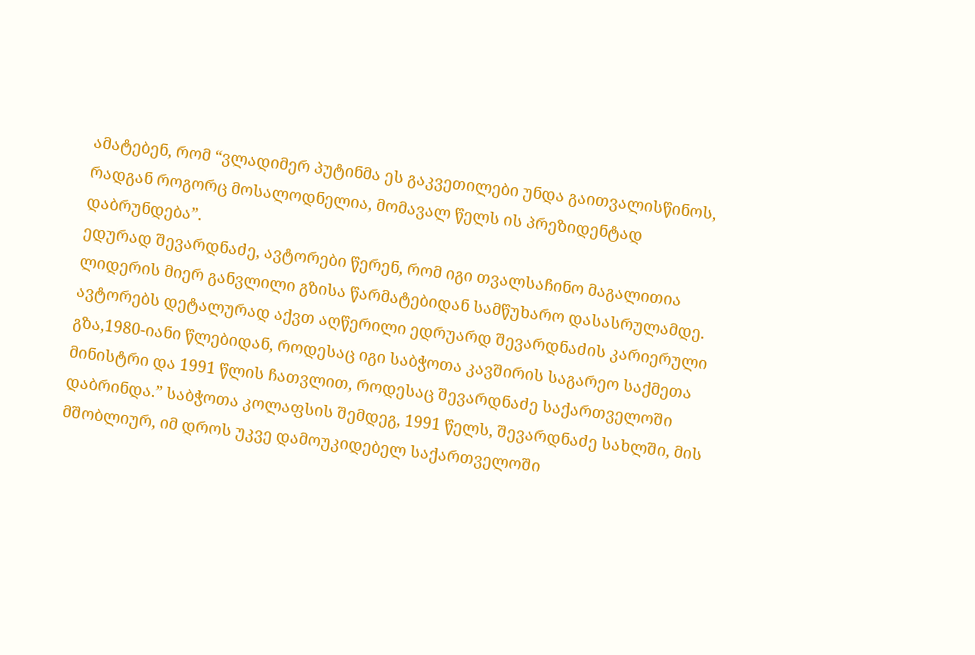ამატებენ, რომ “ვლადიმერ პუტინმა ეს გაკვეთილები უნდა გაითვალისწინოს, რადგან როგორც მოსალოდნელია, მომავალ წელს ის პრეზიდენტად დაბრუნდება”.
ედურად შევარდნაძე, ავტორები წერენ, რომ იგი თვალსაჩინო მაგალითია ლიდერის მიერ განვლილი გზისა წარმატებიდან სამწუხარო დასასრულამდე.
ავტორებს დეტალურად აქვთ აღწერილი ედრუარდ შევარდნაძის კარიერული გზა,1980-იანი წლებიდან, როდესაც იგი საბჭოთა კავშირის საგარეო საქმეთა მინისტრი და 1991 წლის ჩათვლით, როდესაც შევარდნაძე საქართველოში დაბრინდა.” საბჭოთა კოლაფსის შემდეგ, 1991 წელს, შევარდნაძე სახლში, მის მშობლიურ, იმ დროს უკვე დამოუკიდებელ საქართველოში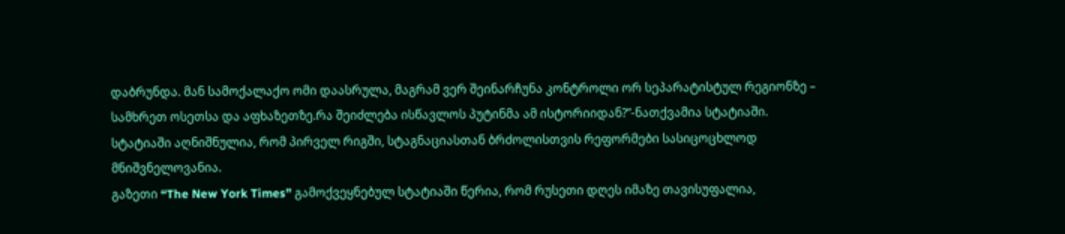დაბრუნდა. მან სამოქალაქო ომი დაასრულა, მაგრამ ვერ შეინარჩუნა კონტროლი ორ სეპარატისტულ რეგიონზე – სამხრეთ ოსეთსა და აფხაზეთზე.რა შეიძლება ისწავლოს პუტინმა ამ ისტორიიდან?”-ნათქვამია სტატიაში.
სტატიაში აღნიშნულია, რომ პირველ რიგში, სტაგნაციასთან ბრძოლისთვის რეფორმები სასიცოცხლოდ მნიშვნელოვანია.
გაზეთი “The New York Times” გამოქვეყნებულ სტატიაში წერია, რომ რუსეთი დღეს იმაზე თავისუფალია,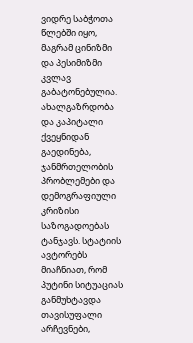ვიდრე საბჭოთა წლებში იყო, მაგრამ ცინიზმი და პესიმიზმი კვლავ გაბატონებულია. ახალგაზრდობა და კაპიტალი ქვეყნიდან გაედინება, ჯანმრთელობის პრობლემები და დემოგრაფიული კრიზისი საზოგადოებას ტანჯავს. სტატიის ავტორებს მიაჩნიათ, რომ პუტინი სიტუაციას განმუხტავდა თავისუფალი არჩევნები,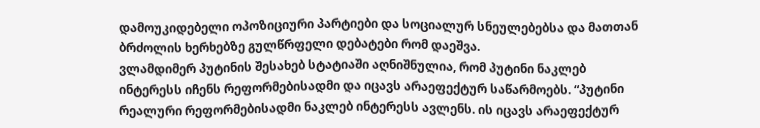დამოუკიდებელი ოპოზიციური პარტიები და სოციალურ სნეულებებსა და მათთან ბრძოლის ხერხებზე გულწრფელი დებატები რომ დაეშვა.
ვლამდიმერ პუტინის შესახებ სტატიაში აღნიშნულია, რომ პუტინი ნაკლებ ინტერესს იჩენს რეფორმებისადმი და იცავს არაეფექტურ საწარმოებს. “პუტინი რეალური რეფორმებისადმი ნაკლებ ინტერესს ავლენს. ის იცავს არაეფექტურ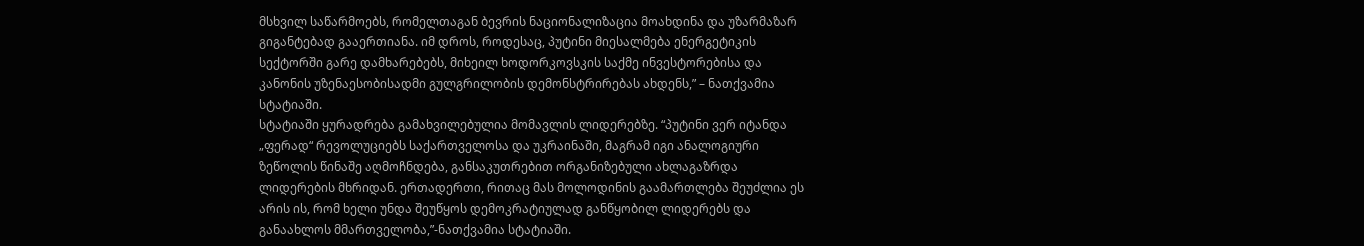მსხვილ საწარმოებს, რომელთაგან ბევრის ნაციონალიზაცია მოახდინა და უზარმაზარ გიგანტებად გააერთიანა. იმ დროს, როდესაც, პუტინი მიესალმება ენერგეტიკის სექტორში გარე დამხარებებს, მიხეილ ხოდორკოვსკის საქმე ინვესტორებისა და კანონის უზენაესობისადმი გულგრილობის დემონსტრირებას ახდენს,” – ნათქვამია სტატიაში.
სტატიაში ყურადრება გამახვილებულია მომავლის ლიდერებზე. “პუტინი ვერ იტანდა „ფერად“ რევოლუციებს საქართველოსა და უკრაინაში, მაგრამ იგი ანალოგიური ზეწოლის წინაშე აღმოჩნდება, განსაკუთრებით ორგანიზებული ახლაგაზრდა ლიდერების მხრიდან. ერთადერთი, რითაც მას მოლოდინის გაამართლება შეუძლია ეს არის ის, რომ ხელი უნდა შეუწყოს დემოკრატიულად განწყობილ ლიდერებს და განაახლოს მმართველობა,”-ნათქვამია სტატიაში.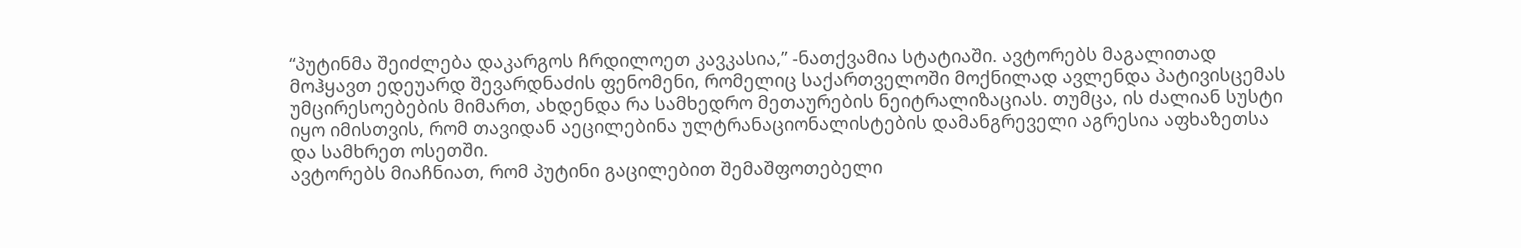“პუტინმა შეიძლება დაკარგოს ჩრდილოეთ კავკასია,” -ნათქვამია სტატიაში. ავტორებს მაგალითად მოჰყავთ ედეუარდ შევარდნაძის ფენომენი, რომელიც საქართველოში მოქნილად ავლენდა პატივისცემას უმცირესოებების მიმართ, ახდენდა რა სამხედრო მეთაურების ნეიტრალიზაციას. თუმცა, ის ძალიან სუსტი იყო იმისთვის, რომ თავიდან აეცილებინა ულტრანაციონალისტების დამანგრეველი აგრესია აფხაზეთსა და სამხრეთ ოსეთში.
ავტორებს მიაჩნიათ, რომ პუტინი გაცილებით შემაშფოთებელი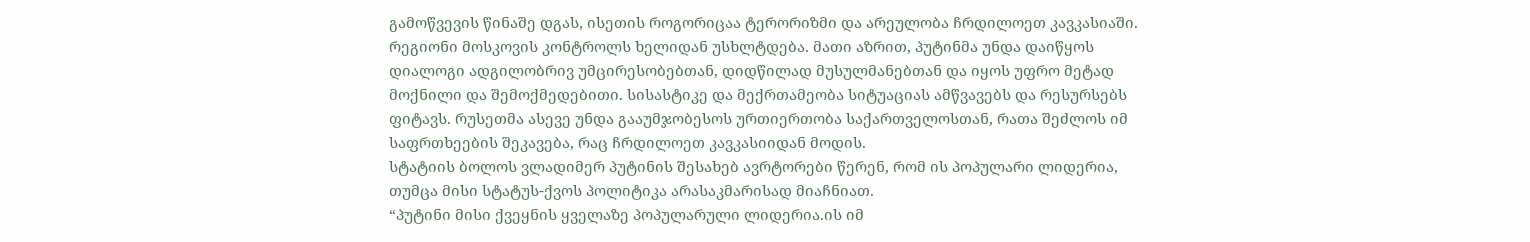გამოწვევის წინაშე დგას, ისეთის როგორიცაა ტერორიზმი და არეულობა ჩრდილოეთ კავკასიაში. რეგიონი მოსკოვის კონტროლს ხელიდან უსხლტდება. მათი აზრით, პუტინმა უნდა დაიწყოს დიალოგი ადგილობრივ უმცირესობებთან, დიდწილად მუსულმანებთან და იყოს უფრო მეტად მოქნილი და შემოქმედებითი. სისასტიკე და მექრთამეობა სიტუაციას ამწვავებს და რესურსებს ფიტავს. რუსეთმა ასევე უნდა გააუმჯობესოს ურთიერთობა საქართველოსთან, რათა შეძლოს იმ საფრთხეების შეკავება, რაც ჩრდილოეთ კავკასიიდან მოდის.
სტატიის ბოლოს ვლადიმერ პუტინის შესახებ ავრტორები წერენ, რომ ის პოპულარი ლიდერია, თუმცა მისი სტატუს-ქვოს პოლიტიკა არასაკმარისად მიაჩნიათ.
“პუტინი მისი ქვეყნის ყველაზე პოპულარული ლიდერია.ის იმ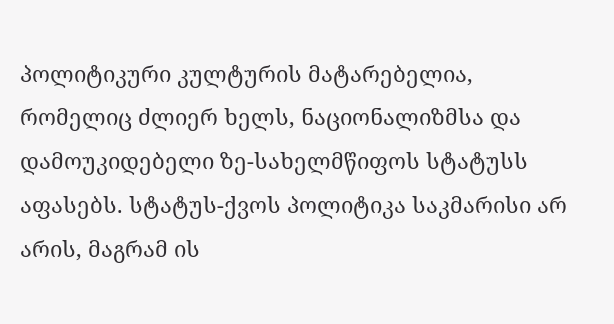პოლიტიკური კულტურის მატარებელია, რომელიც ძლიერ ხელს, ნაციონალიზმსა და დამოუკიდებელი ზე-სახელმწიფოს სტატუსს აფასებს. სტატუს-ქვოს პოლიტიკა საკმარისი არ არის, მაგრამ ის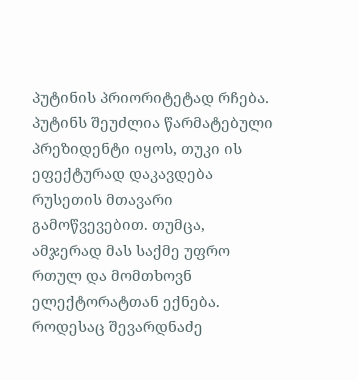პუტინის პრიორიტეტად რჩება. პუტინს შეუძლია წარმატებული პრეზიდენტი იყოს, თუკი ის ეფექტურად დაკავდება რუსეთის მთავარი გამოწვევებით. თუმცა, ამჯერად მას საქმე უფრო რთულ და მომთხოვნ ელექტორატთან ექნება. როდესაც შევარდნაძე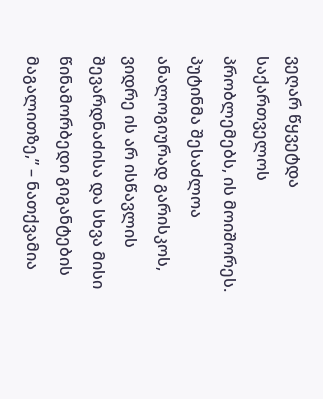ვეღარ წყვეტდა საქართველოს პრობლემებს, ის მოიშორეს. პუტინმა შესაძლოა ანალოგიურად გარისკოს, ვიდრე ის არ ისწავლის შევარდნაძისა და სხვა მისი წინამორბედი გიგანტების მაგალითზე,” – ნათქვამია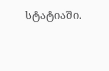სტატიაში.